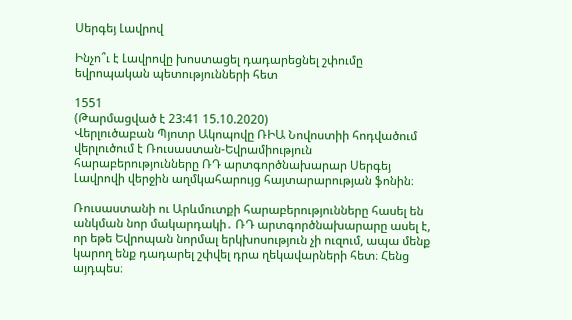Սերգեյ Լավրով

Ինչո՞ւ է Լավրովը խոստացել դադարեցնել շփումը եվրոպական պետությունների հետ

1551
(Թարմացված է 23:41 15.10.2020)
Վերլուծաբան Պյոտր Ակոպովը ՌԻԱ Նովոստիի հոդվածում վերլուծում է Ռուսաստան-Եվրամիություն հարաբերությունները ՌԴ արտգործնախարար Սերգեյ Լավրովի վերջին աղմկահարույց հայտարարության ֆոնին։

Ռուսաստանի ու Արևմուտքի հարաբերությունները հասել են անկման նոր մակարդակի․ ՌԴ արտգործնախարարը ասել է, որ եթե Եվրոպան նորմալ երկխոսություն չի ուզում, ապա մենք կարող ենք դադարել շփվել դրա ղեկավարների հետ։ Հենց այդպես։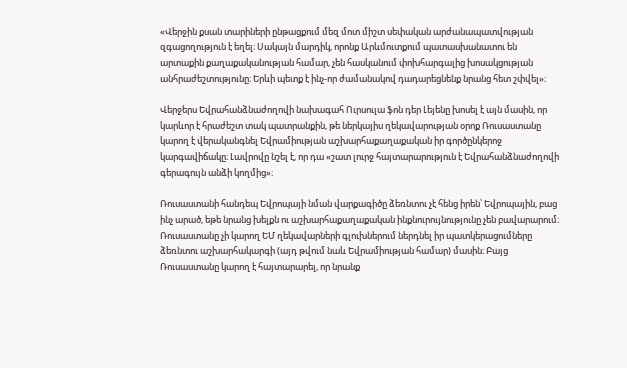«Վերջին քսան տարիների ընթացքում մեզ մոտ միշտ սեփական արժանապատվության զգացողություն է եղել։ Սակայն մարդիկ, որոնք Արևմուտքում պատասխանատու են արտաքին քաղաքականության համար, չեն հասկանում փոխհարգալից խոսակցության անհրաժեշտությունը։ Երևի պետք է ինչ-որ ժամանակով դադարեցնենք նրանց հետ շփվել»։

Վերջերս Եվրահանձնաժողովի նախագահ Ուրսուլա ֆոն դեր Լեյենը խոսել է այն մասին, որ կարևոր է հրաժեշտ տակ պատրանքին, թե ներկայիս ղեկավարության օրոք Ռուսաստանը կարող է վերականգնել Եվրամիության աշխարհաքաղաքական իր գործընկերոջ կարգավիճակը։ Լավրովը նշել է, որ դա «շատ լուրջ հայտարարություն է Եվրահանձնաժողովի գերագույն անձի կողմից»։

Ռուսաստանի հանդեպ Եվրոպայի նման վարքագիծը ձեռնտու չէ հենց իրեն՝ Եվրոպային, բաց ինչ արած, եթե նրանց խելքն ու աշխարհաքաղաքական ինքնուրույնությունը չեն բավարարում։ Ռուսաստանը չի կարող ԵՄ ղեկավարների գլուխներում ներդնել իր պատկերացումները ձեռնտու աշխարհակարգի (այդ թվում նաև Եվրամիության համար) մասին։ Բայց Ռուսաստանը կարող է հայտարարել, որ նրանք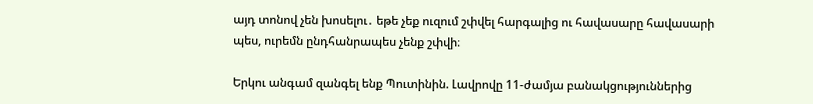այդ տոնով չեն խոսելու․ եթե չեք ուզում շփվել հարգալից ու հավասարը հավասարի պես, ուրեմն ընդհանրապես չենք շփվի։

Երկու անգամ զանգել ենք Պուտինին. Լավրովը 11-ժամյա բանակցություններից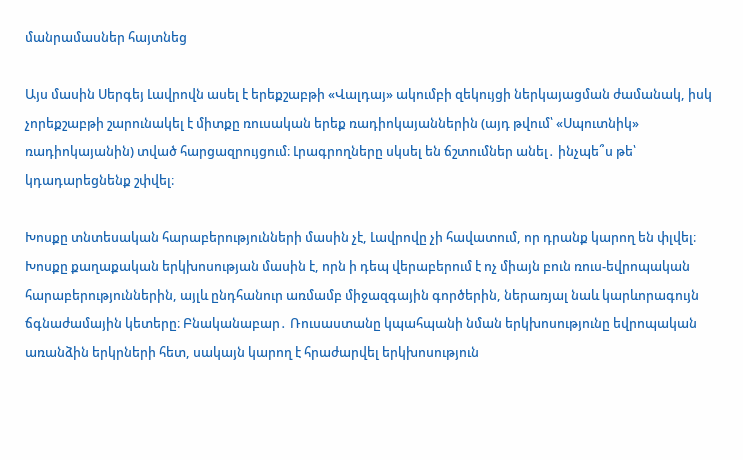մանրամասներ հայտնեց

Այս մասին Սերգեյ Լավրովն ասել է երեքշաբթի «Վալդայ» ակումբի զեկույցի ներկայացման ժամանակ, իսկ չորեքշաբթի շարունակել է միտքը ռուսական երեք ռադիոկայաններին (այդ թվում՝ «Սպուտնիկ» ռադիոկայանին) տված հարցազրույցում։ Լրագրողները սկսել են ճշտումներ անել․ ինչպե՞ս թե՝ կդադարեցնենք շփվել։

Խոսքը տնտեսական հարաբերությունների մասին չէ, Լավրովը չի հավատում, որ դրանք կարող են փլվել։ Խոսքը քաղաքական երկխոսության մասին է, որն ի դեպ վերաբերում է ոչ միայն բուն ռուս-եվրոպական հարաբերություններին, այլև ընդհանուր առմամբ միջազգային գործերին, ներառյալ նաև կարևորագույն ճգնաժամային կետերը։ Բնականաբար․ Ռուսաստանը կպահպանի նման երկխոսությունը եվրոպական առանձին երկրների հետ, սակայն կարող է հրաժարվել երկխոսություն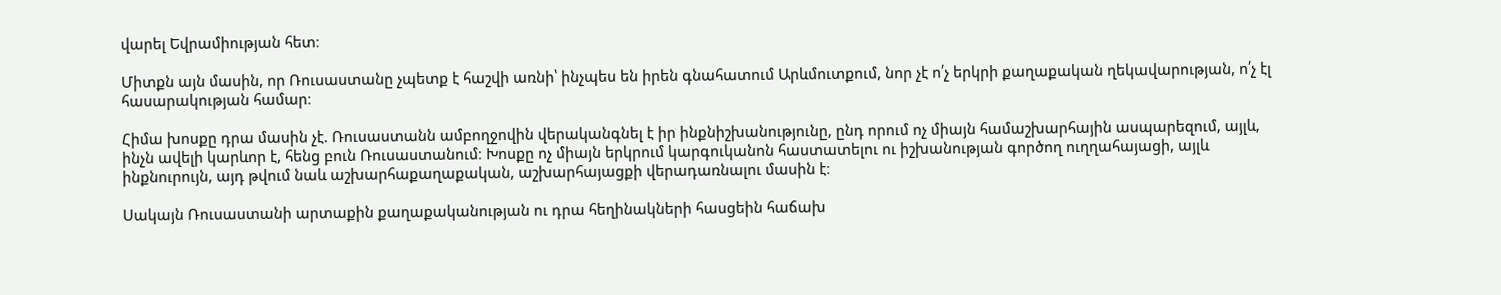վարել Եվրամիության հետ։

Միտքն այն մասին, որ Ռուսաստանը չպետք է հաշվի առնի՝ ինչպես են իրեն գնահատում Արևմուտքում, նոր չէ ո՛չ երկրի քաղաքական ղեկավարության, ո՛չ էլ հասարակության համար։

Հիմա խոսքը դրա մասին չէ. Ռուսաստանն ամբողջովին վերականգնել է իր ինքնիշխանությունը, ընդ որում ոչ միայն համաշխարհային ասպարեզում, այլև, ինչն ավելի կարևոր է, հենց բուն Ռուսաստանում։ Խոսքը ոչ միայն երկրում կարգուկանոն հաստատելու ու իշխանության գործող ուղղահայացի, այլև ինքնուրույն, այդ թվում նաև աշխարհաքաղաքական, աշխարհայացքի վերադառնալու մասին է։

Սակայն Ռուսաստանի արտաքին քաղաքականության ու դրա հեղինակների հասցեին հաճախ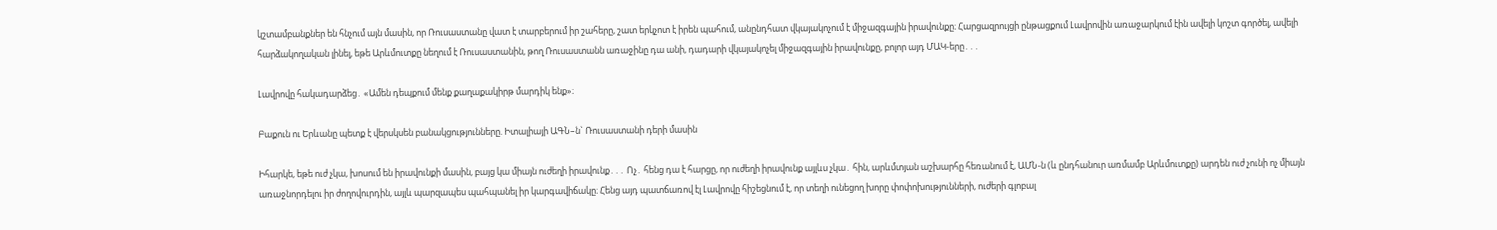կշտամբանքներ են հնչում այն մասին, որ Ռուսաստանը վատ է տարբերում իր շահերը, շատ երկչոտ է իրեն պահում, անընդհատ վկայակոչում է միջազգային իրավունքը։ Հարցազրույցի ընթացքում Լավրովին առաջարկում էին ավելի կոշտ գործել, ավելի հարձակողական լինել, եթե Արևմուտքը նեղում է Ռուսաստանին, թող Ռուսաստանն առաջինը դա անի, դադարի վկայակոչել միջազգային իրավունքը, բոլոր այդ ՄԱԿ-երը․․․

Լավրովը հակադարձեց․ «Ամեն դեպքում մենք քաղաքակիրթ մարդիկ ենք»։

Բաքուն ու Երևանը պետք է վերսկսեն բանակցությունները. Իտալիայի ԱԳՆ–ն` Ռուսաստանի դերի մասին

Իհարկե, եթե ուժ չկա, խոսում են իրավունքի մասին, բայց կա միայն ուժեղի իրավունք․․․ Ոչ․ հենց դա է հարցը, որ ուժեղի իրավունք այլևս չկա․ հին, արևմտյան աշխարհը հեռանում է, ԱՄՆ-ն (և ընդհանուր առմամբ Արևմուտքը) արդեն ուժ չունի ոչ միայն առաջնորդելու իր ժողովուրդին, այլև պարզապես պահպանել իր կարգավիճակը։ Հենց այդ պատճառով էլ Լավրովը հիշեցնում է, որ տեղի ունեցող խորը փոփոխությունների, ուժերի գլոբալ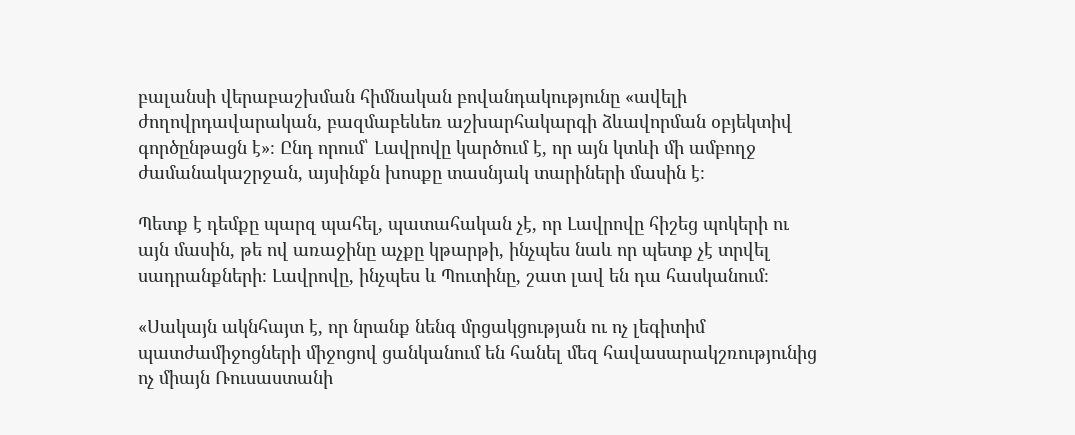բալանսի վերաբաշխման հիմնական բովանդակությունը «ավելի ժողովրդավարական, բազմաբեևեռ աշխարհակարգի ձևավորման օբյեկտիվ գործընթացն է»։ Ընդ որում՝ Լավրովը կարծում է, որ այն կտևի մի ամբողջ ժամանակաշրջան, այսինքն խոսքը տասնյակ տարիների մասին է։

Պետք է դեմքը պարզ պահել, պատահական չէ, որ Լավրովը հիշեց պոկերի ու այն մասին, թե ով առաջինը աչքը կթարթի, ինչպես նաև որ պետք չէ տրվել սադրանքների։ Լավրովը, ինչպես և Պուտինը, շատ լավ են դա հասկանում։

«Սակայն ակնհայտ է, որ նրանք նենգ մրցակցության ու ոչ լեգիտիմ պատժամիջոցների միջոցով ցանկանում են հանել մեզ հավասարակշռությունից ոչ միայն Ռուսաստանի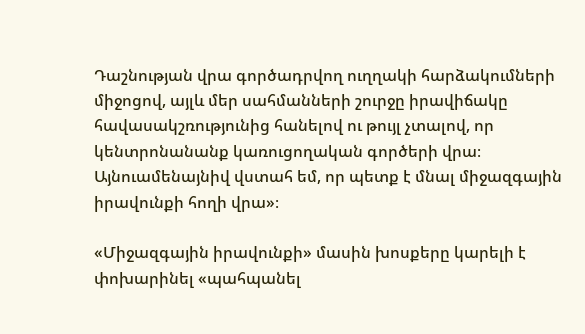Դաշնության վրա գործադրվող ուղղակի հարձակումների միջոցով, այլև մեր սահմանների շուրջը իրավիճակը հավասակշռությունից հանելով ու թույլ չտալով, որ կենտրոնանանք կառուցողական գործերի վրա։ Այնուամենայնիվ վստահ եմ, որ պետք է մնալ միջազգային իրավունքի հողի վրա»։

«Միջազգային իրավունքի» մասին խոսքերը կարելի է փոխարինել «պահպանել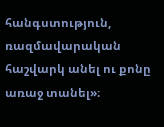հանգստություն, ռազմավարական հաշվարկ անել ու քոնը առաջ տանել»։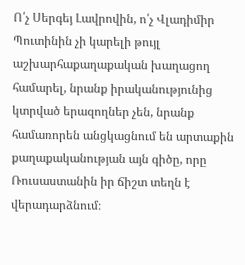Ո՛չ Սերգեյ Լավրովին, ո՛չ Վլադիմիր Պուտինին չի կարելի թույլ աշխարհաքաղաքական խաղացող համարել, նրանք իրականությունից կտրված երազողներ չեն, նրանք համառորեն անցկացնում են արտաքին քաղաքականության այն գիծը, որը Ռուսաստանին իր ճիշտ տեղն է վերադարձնում։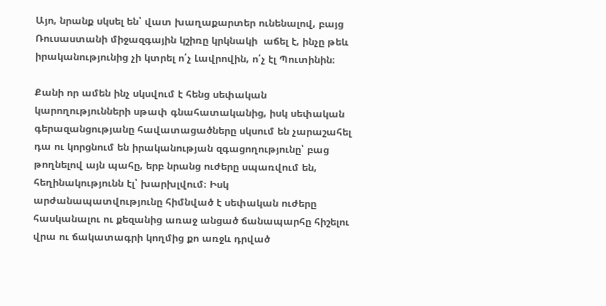Այո, նրանք սկսել են՝ վատ խաղաքարտեր ունենալով, բայց Ռուսաստանի միջազգային կշիռը կրկնակի  աճել է, ինչը թեև իրականությունից չի կտրել ո՛չ Լավրովին, ո՛չ էլ Պուտինին։

Քանի որ ամեն ինչ սկսվում է հենց սեփական կարողությունների սթափ գնահատականից, իսկ սեփական գերազանցությանը հավատացածները սկսում են չարաշահել դա ու կորցնում են իրականության զգացողությունը՝ բաց թողնելով այն պահը, երբ նրանց ուժերը սպառվում են, հեղինակությունն էլ՝ խարխլվում։ Իսկ արժանապատվությունը հիմնված է սեփական ուժերը հասկանալու ու քեզանից առաջ անցած ճանապարհը հիշելու վրա ու ճակատագրի կողմից քո առջև դրված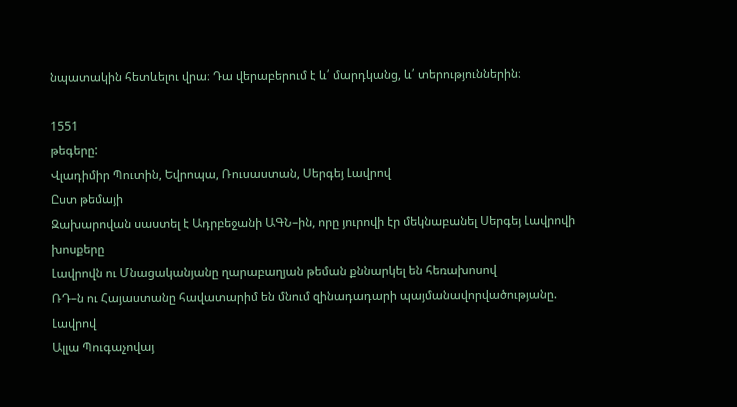նպատակին հետևելու վրա։ Դա վերաբերում է և՛ մարդկանց, և՛ տերություններին։

1551
թեգերը:
Վլադիմիր Պուտին, Եվրոպա, Ռուսաստան, Սերգեյ Լավրով
Ըստ թեմայի
Զախարովան սաստել է Ադրբեջանի ԱԳՆ–ին, որը յուրովի էր մեկնաբանել Սերգեյ Լավրովի խոսքերը
Լավրովն ու Մնացականյանը ղարաբաղյան թեման քննարկել են հեռախոսով
ՌԴ–ն ու Հայաստանը հավատարիմ են մնում զինադադարի պայմանավորվածությանը. Լավրով
Ալլա Պուգաչովայ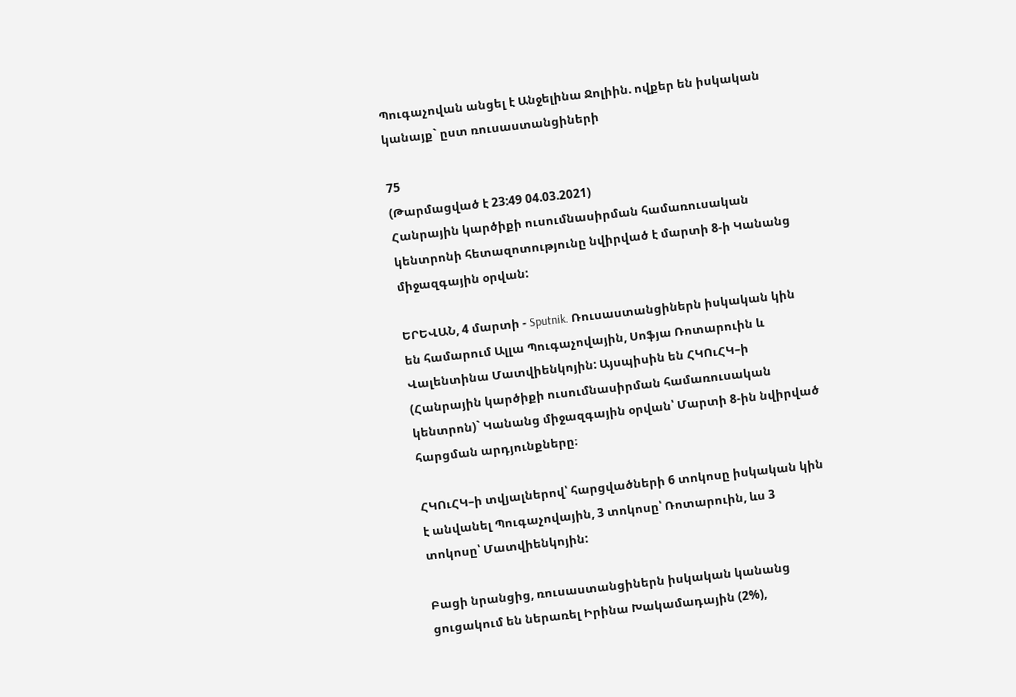Պուգաչովան անցել է Անջելինա Ջոլիին. ովքեր են իսկական կանայք` ըստ ռուսաստանցիների

75
(Թարմացված է 23:49 04.03.2021)
Հանրային կարծիքի ուսումնասիրման համառուսական կենտրոնի հետազոտությունը նվիրված է մարտի 8-ի Կանանց միջազգային օրվան:

ԵՐԵՎԱՆ, 4 մարտի - Sputnik. Ռուսաստանցիներն իսկական կին են համարում Ալլա Պուգաչովային, Սոֆյա Ռոտարուին և Վալենտինա Մատվիենկոյին: Այսպիսին են ՀԿՈւՀԿ–ի (Հանրային կարծիքի ուսումնասիրման համառուսական կենտրոն)` Կանանց միջազգային օրվան՝ Մարտի 8-ին նվիրված հարցման արդյունքները։

ՀԿՈւՀԿ–ի տվյալներով՝ հարցվածների 6 տոկոսը իսկական կին է անվանել Պուգաչովային, 3 տոկոսը՝ Ռոտարուին, ևս 3 տոկոսը՝ Մատվիենկոյին:

Բացի նրանցից, ռուսաստանցիներն իսկական կանանց ցուցակում են ներառել Իրինա Խակամադային (2%),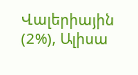Վալերիային (2%), Ալիսա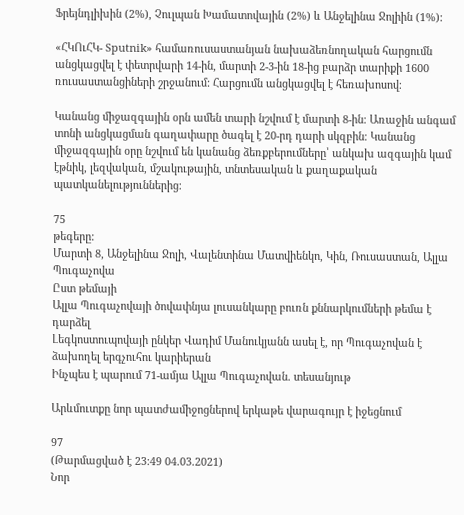Ֆրեյնդլիխին (2%), Չուլպան Խամատովային (2%) և Անջելինա Ջոլիին (1%):

«ՀԿՈւՀԿ- Sputnik» համառուսաստանյան նախաձեռնողական հարցումն անցկացվել է փետրվարի 14-ին, մարտի 2-3-ին 18-ից բարձր տարիքի 1600 ռուսաստանցիների շրջանում: Հարցումն անցկացվել է հեռախոսով։

Կանանց միջազգային օրն ամեն տարի նշվում է մարտի 8-ին։ Առաջին անգամ տոնի անցկացման գաղափարը ծագել է 20-րդ դարի սկզբին։ Կանանց միջազգային օրը նշվում են կանանց ձեռքբերումները՝ անկախ ազգային կամ էթնիկ, լեզվական, մշակութային, տնտեսական և քաղաքական պատկանելություններից։

75
թեգերը:
Մարտի 8, Անջելինա Ջոլի, Վալենտինա Մատվիենկո, Կին, Ռուսաստան, Ալլա Պուգաչովա
Ըստ թեմայի
Ալլա Պուգաչովայի ծովափնյա լուսանկարը բուռն քննարկումների թեմա է դարձել
Լեգկոստուպովայի ընկեր Վադիմ Մանուկյանն ասել է, որ Պուգաչովան է ձախողել երգչուհու կարիերան
Ինչպես է պարում 71-ամյա Ալլա Պուգաչովան. տեսանյութ

Արևմուտքը նոր պատժամիջոցներով երկաթե վարագույր է իջեցնում

97
(Թարմացված է 23:49 04.03.2021)
Նոր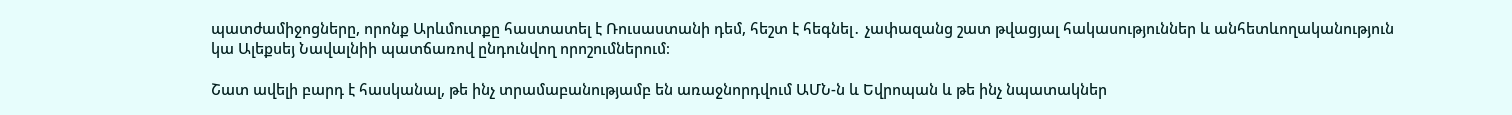պատժամիջոցները, որոնք Արևմուտքը հաստատել է Ռուսաստանի դեմ, հեշտ է հեգնել․ չափազանց շատ թվացյալ հակասություններ և անհետևողականություն կա Ալեքսեյ Նավալնիի պատճառով ընդունվող որոշումներում։

Շատ ավելի բարդ է հասկանալ, թե ինչ տրամաբանությամբ են առաջնորդվում ԱՄՆ-ն և Եվրոպան և թե ինչ նպատակներ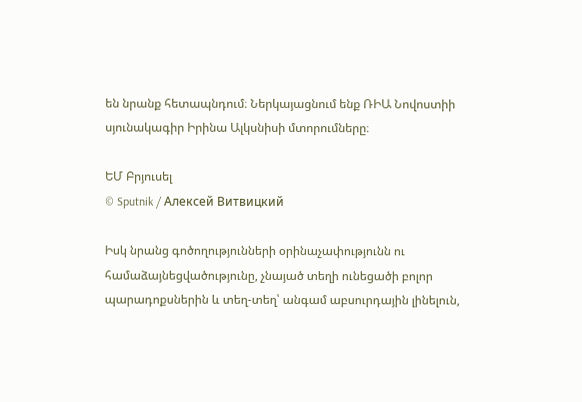են նրանք հետապնդում։ Ներկայացնում ենք ՌԻԱ Նովոստիի սյունակագիր Իրինա Ալկսնիսի մտորումները։

ԵՄ Բրյուսել
© Sputnik / Алексей Витвицкий

Իսկ նրանց գոծողությունների օրինաչափությունն ու համաձայնեցվածությունը, չնայած տեղի ունեցածի բոլոր պարադոքսներին և տեղ-տեղ՝ անգամ աբսուրդային լինելուն,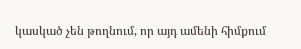կասկած չեն թողնում, որ այդ ամենի հիմքում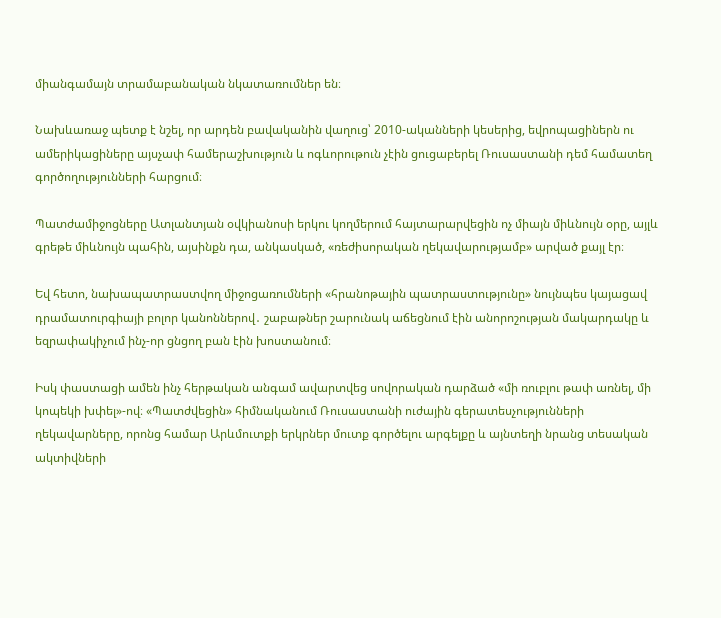միանգամայն տրամաբանական նկատառումներ են։

Նախևառաջ պետք է նշել, որ արդեն բավականին վաղուց՝ 2010-ականների կեսերից, եվրոպացիներն ու ամերիկացիները այսչափ համերաշխություն և ոգևորութուն չէին ցուցաբերել Ռուսաստանի դեմ համատեղ գործողությունների հարցում։

Պատժամիջոցները Ատլանտյան օվկիանոսի երկու կողմերում հայտարարվեցին ոչ միայն միևնույն օրը, այլև գրեթե միևնույն պահին, այսինքն դա, անկասկած, «ռեժիսորական ղեկավարությամբ» արված քայլ էր։

Եվ հետո, նախապատրաստվող միջոցառումների «հրանոթային պատրաստությունը» նույնպես կայացավ դրամատուրգիայի բոլոր կանոններով․ շաբաթներ շարունակ աճեցնում էին անորոշության մակարդակը և եզրափակիչում ինչ-որ ցնցող բան էին խոստանում։

Իսկ փաստացի ամեն ինչ հերթական անգամ ավարտվեց սովորական դարձած «մի ռուբլու թափ առնել, մի կոպեկի խփել»-ով։ «Պատժվեցին» հիմնականում Ռուսաստանի ուժային գերատեսչությունների ղեկավարները, որոնց համար Արևմուտքի երկրներ մուտք գործելու արգելքը և այնտեղի նրանց տեսական ակտիվների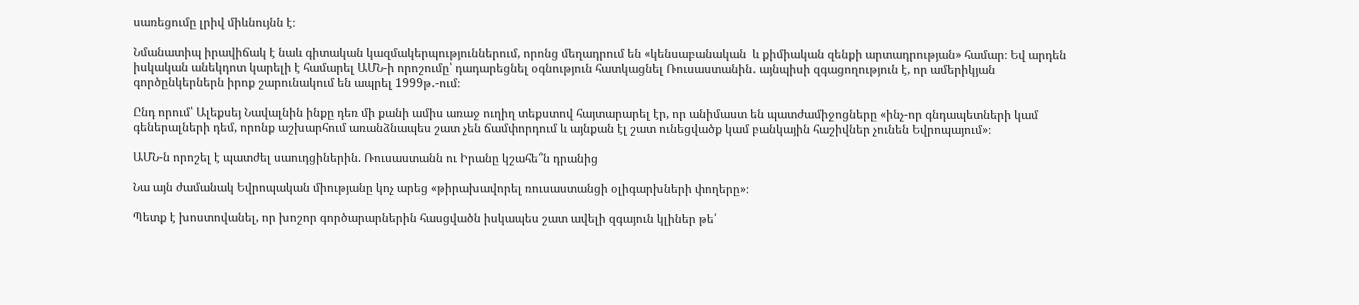սառեցումը լրիվ միևնույնն է։

Նմանատիպ իրավիճակ է նաև գիտական կազմակերպություններում, որոնց մեղադրում են «կենսաբանական  և քիմիական զենքի արտադրության» համար։ Եվ արդեն իսկական անեկդոտ կարելի է համարել ԱՄՆ-ի որոշումը՝ դադարեցնել օգնություն հատկացնել Ռուսաստանին․ այնպիսի զգացողություն է, որ ամերիկյան գործընկերներն իրոք շարունակում են ապրել 1999թ․-ում։

Ընդ որում՝ Ալեքսեյ Նավալնին ինքը դեռ մի քանի ամիս առաջ ուղիղ տեքստով հայտարարել էր, որ անիմաստ են պատժամիջոցները «ինչ-որ գնդապետների կամ գեներալների դեմ, որոնք աշխարհում առանձնապես շատ չեն ճամփորդում և այնքան էլ շատ ունեցվածք կամ բանկային հաշիվներ չունեն Եվրոպայում»։

ԱՄՆ-ն որոշել է պատժել սաուդցիներին. Ռուսաստանն ու Իրանը կշահե՞ն դրանից

Նա այն ժամանակ Եվրոպական միությանը կոչ արեց «թիրախավորել ռուսաստանցի օլիգարխների փողերը»։

Պետք է խոստովանել, որ խոշոր գործարարներին հասցվածն իսկապես շատ ավելի զգայուն կլիներ թե՛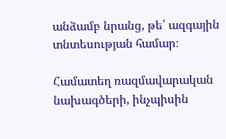անձամբ նրանց, թե՛ ազգային տնտեսության համար։

Համատեղ ռազմավարական նախագծերի, ինչպիսին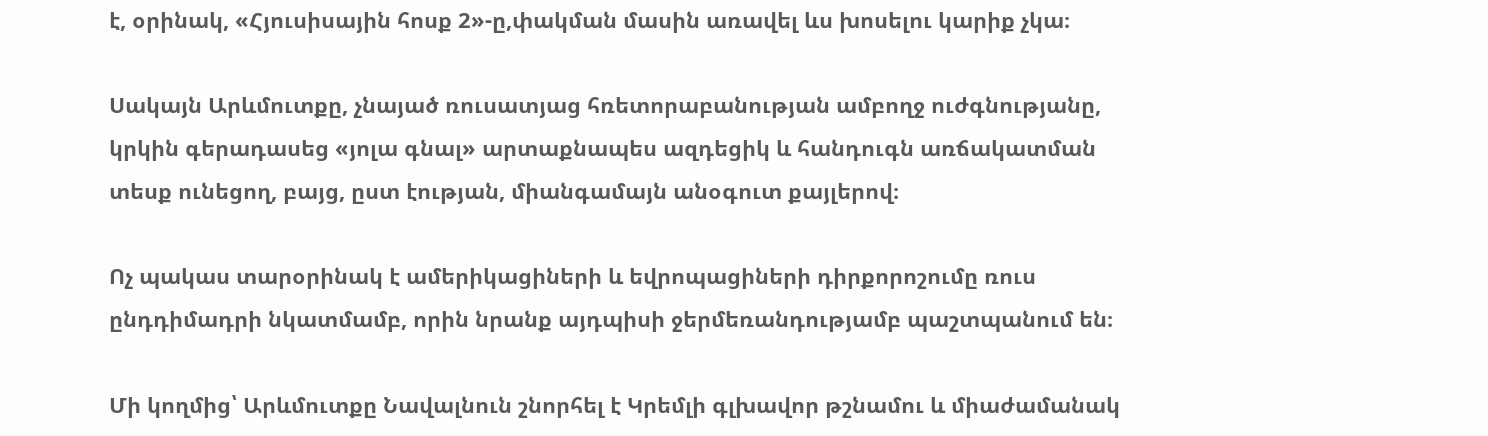է, օրինակ, «Հյուսիսային հոսք 2»-ը,փակման մասին առավել ևս խոսելու կարիք չկա։

Սակայն Արևմուտքը, չնայած ռուսատյաց հռետորաբանության ամբողջ ուժգնությանը, կրկին գերադասեց «յոլա գնալ» արտաքնապես ազդեցիկ և հանդուգն առճակատման տեսք ունեցող, բայց, ըստ էության, միանգամայն անօգուտ քայլերով։

Ոչ պակաս տարօրինակ է ամերիկացիների և եվրոպացիների դիրքորոշումը ռուս ընդդիմադրի նկատմամբ, որին նրանք այդպիսի ջերմեռանդությամբ պաշտպանում են։

Մի կողմից՝ Արևմուտքը Նավալնուն շնորհել է Կրեմլի գլխավոր թշնամու և միաժամանակ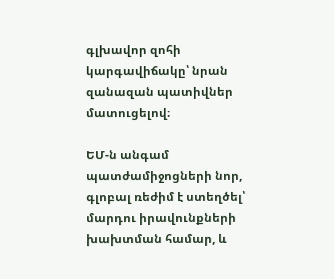գլխավոր զոհի կարգավիճակը՝ նրան զանազան պատիվներ մատուցելով։

ԵՄ-ն անգամ պատժամիջոցների նոր, գլոբալ ռեժիմ է ստեղծել՝ մարդու իրավունքների խախտման համար, և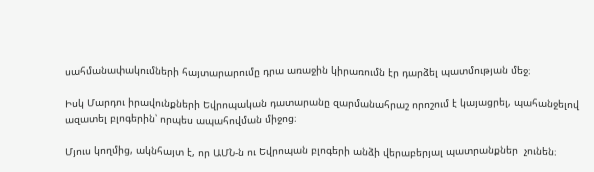սահմանափակումների հայտարարումը դրա առաջին կիրառումն էր դարձել պատմության մեջ։

Իսկ Մարդու իրավունքների Եվրոպական դատարանը զարմանահրաշ որոշում է կայացրել, պահանջելով ազատել բլոգերին՝ որպես ապահովման միջոց։

Մյուս կողմից, ակնհայտ է, որ ԱՄՆ-ն ու Եվրոպան բլոգերի անձի վերաբերյալ պատրանքներ  չունեն։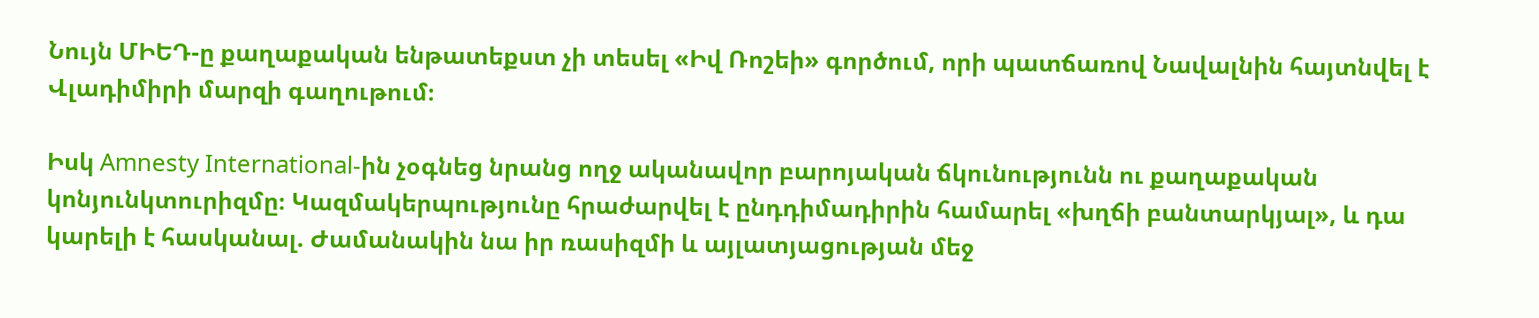Նույն ՄԻԵԴ-ը քաղաքական ենթատեքստ չի տեսել «Իվ Ռոշեի» գործում, որի պատճառով Նավալնին հայտնվել է Վլադիմիրի մարզի գաղութում։

Իսկ Amnesty International-ին չօգնեց նրանց ողջ ականավոր բարոյական ճկունությունն ու քաղաքական կոնյունկտուրիզմը։ Կազմակերպությունը հրաժարվել է ընդդիմադիրին համարել «խղճի բանտարկյալ», և դա կարելի է հասկանալ. Ժամանակին նա իր ռասիզմի և այլատյացության մեջ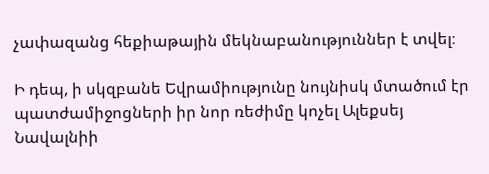չափազանց հեքիաթային մեկնաբանություններ է տվել։

Ի դեպ, ի սկզբանե Եվրամիությունը նույնիսկ մտածում էր պատժամիջոցների իր նոր ռեժիմը կոչել Ալեքսեյ Նավալնիի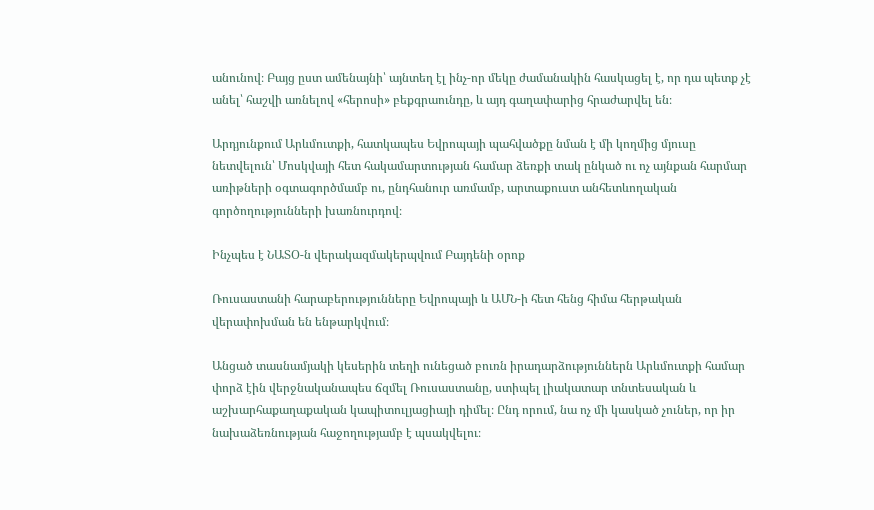անունով։ Բայց ըստ ամենայնի՝ այնտեղ էլ ինչ-որ մեկը ժամանակին հասկացել է, որ դա պետք չէ անել՝ հաշվի առնելով «հերոսի» բեքգրաունդը, և այդ գաղափարից հրաժարվել են։

Արդյունքում Արևմուտքի, հատկապես Եվրոպայի պահվածքը նման է մի կողմից մյուսը նետվելուն՝ Մոսկվայի հետ հակամարտության համար ձեռքի տակ ընկած ու ոչ այնքան հարմար առիթների օգտագործմամբ ու, ընդհանուր առմամբ, արտաքուստ անհետևողական գործողությունների խառնուրդով։

Ինչպես է ՆԱՏՕ-ն վերակազմակերպվում Բայդենի օրոք

Ռուսաստանի հարաբերությունները Եվրոպայի և ԱՄՆ-ի հետ հենց հիմա հերթական վերափոխման են ենթարկվում։

Անցած տասնամյակի կեսերին տեղի ունեցած բուռն իրադարձություններն Արևմուտքի համար փորձ էին վերջնականապես ճզմել Ռուսաստանը, ստիպել լիակատար տնտեսական և աշխարհաքաղաքական կապիտուլյացիայի դիմել։ Ընդ որում, նա ոչ մի կասկած չուներ, որ իր նախաձեռնության հաջողությամբ է պսակվելու։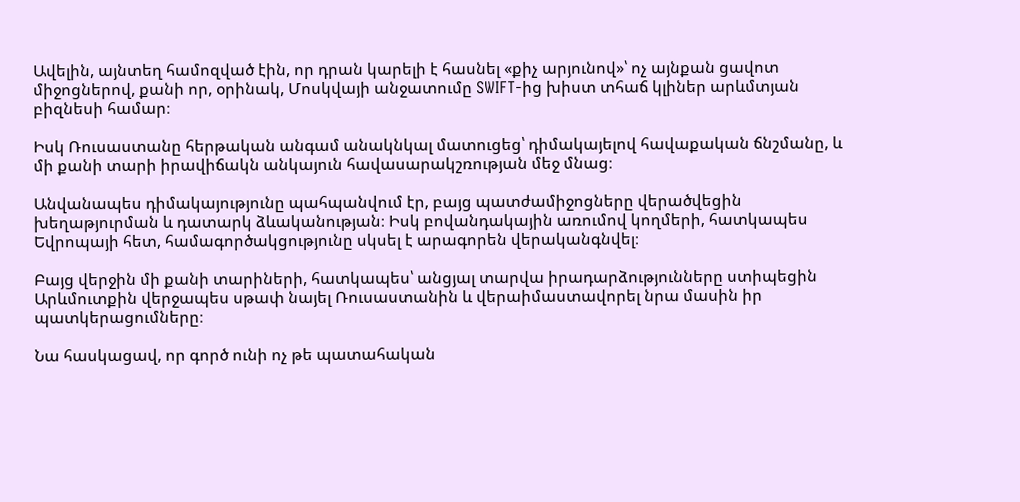Ավելին, այնտեղ համոզված էին, որ դրան կարելի է հասնել «քիչ արյունով»՝ ոչ այնքան ցավոտ միջոցներով, քանի որ, օրինակ, Մոսկվայի անջատումը SWIFT-ից խիստ տհաճ կլիներ արևմտյան բիզնեսի համար։

Իսկ Ռուսաստանը հերթական անգամ անակնկալ մատուցեց՝ դիմակայելով հավաքական ճնշմանը, և մի քանի տարի իրավիճակն անկայուն հավասարակշռության մեջ մնաց։

Անվանապես դիմակայությունը պահպանվում էր, բայց պատժամիջոցները վերածվեցին խեղաթյուրման և դատարկ ձևականության։ Իսկ բովանդակային առումով կողմերի, հատկապես Եվրոպայի հետ, համագործակցությունը սկսել է արագորեն վերականգնվել։

Բայց վերջին մի քանի տարիների, հատկապես՝ անցյալ տարվա իրադարձությունները ստիպեցին Արևմուտքին վերջապես սթափ նայել Ռուսաստանին և վերաիմաստավորել նրա մասին իր պատկերացումները։

Նա հասկացավ, որ գործ ունի ոչ թե պատահական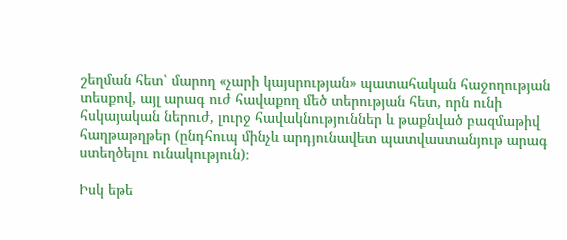շեղման հետ՝ մարող «չարի կայսրության» պատահական հաջողության տեսքով, այլ արագ ուժ հավաքող մեծ տերության հետ, որն ունի հսկայական ներուժ, լուրջ հավակնություններ և թաքնված բազմաթիվ հաղթաթղթեր (ընդհուպ մինչև արդյունավետ պատվաստանյութ արագ ստեղծելու ունակություն)։

Իսկ եթե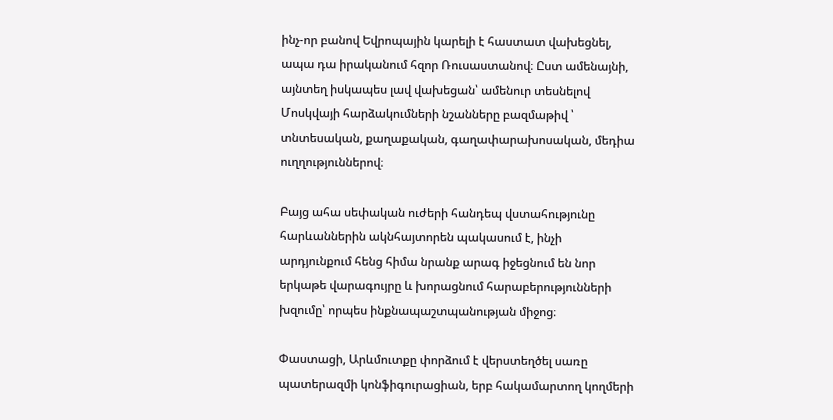ինչ-որ բանով Եվրոպային կարելի է հաստատ վախեցնել, ապա դա իրականում հզոր Ռուսաստանով։ Ըստ ամենայնի, այնտեղ իսկապես լավ վախեցան՝ ամենուր տեսնելով Մոսկվայի հարձակումների նշանները բազմաթիվ ՝ տնտեսական, քաղաքական, գաղափարախոսական, մեդիա ուղղություններով։

Բայց ահա սեփական ուժերի հանդեպ վստահությունը հարևաններին ակնհայտորեն պակասում է, ինչի արդյունքում հենց հիմա նրանք արագ իջեցնում են նոր երկաթե վարագույրը և խորացնում հարաբերությունների խզումը՝ որպես ինքնապաշտպանության միջոց։

Փաստացի, Արևմուտքը փորձում է վերստեղծել սառը պատերազմի կոնֆիգուրացիան, երբ հակամարտող կողմերի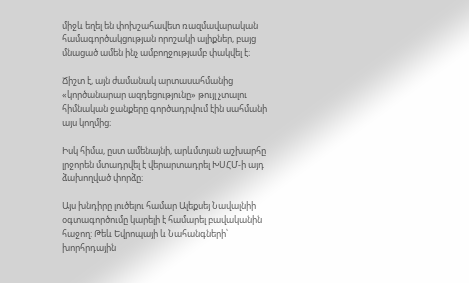միջև եղել են փոխշահավետ ռազմավարական համագործակցության որոշակի ալիքներ, բայց մնացած ամեն ինչ ամբողջությամբ փակվել է։

Ճիշտ է, այն ժամանակ արտասահմանից «կործանարար ազդեցությունը» թույլ չտալու հիմնական ջանքերը գործադրվում էին սահմանի այս կողմից։

Իսկ հիմա, ըստ ամենայնի, արևմտյան աշխարհը լրջորեն մտադրվել է վերարտադրել ԽՍՀՄ-ի այդ ձախողված փորձը։

Այս խնդիրը լուծելու համար Ալեքսեյ Նավալնիի օգտագործումը կարելի է համարել բավականին հաջող: Թեև Եվրոպայի և Նահանգների՝ խորհրդային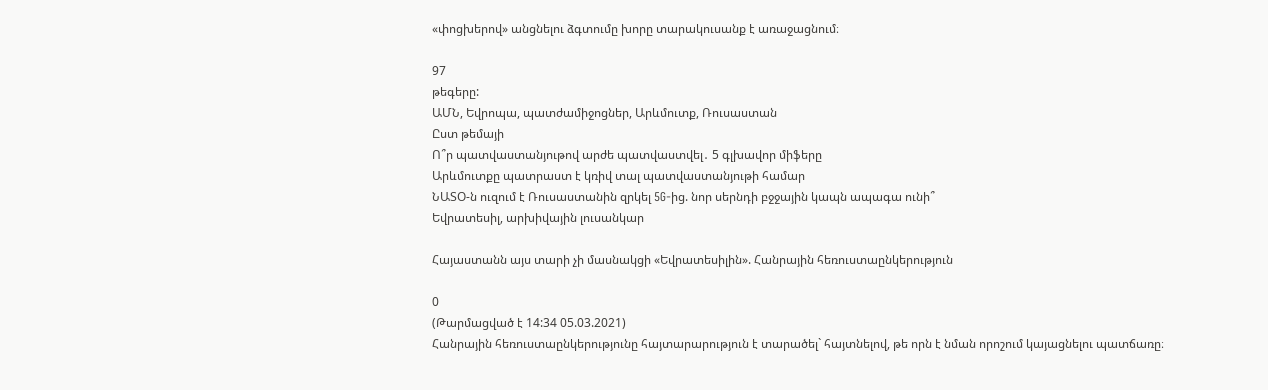«փոցխերով» անցնելու ձգտումը խորը տարակուսանք է առաջացնում։

97
թեգերը:
ԱՄՆ, Եվրոպա, պատժամիջոցներ, Արևմուտք, Ռուսաստան
Ըստ թեմայի
Ո՞ր պատվաստանյութով արժե պատվաստվել․ 5 գլխավոր միֆերը
Արևմուտքը պատրաստ է կռիվ տալ պատվաստանյութի համար
ՆԱՏՕ-ն ուզում է Ռուսաստանին զրկել 5G-ից. նոր սերնդի բջջային կապն ապագա ունի՞
Եվրատեսիլ, արխիվային լուսանկար

Հայաստանն այս տարի չի մասնակցի «Եվրատեսիլին». Հանրային հեռուստաընկերություն

0
(Թարմացված է 14:34 05.03.2021)
Հանրային հեռուստաընկերությունը հայտարարություն է տարածել` հայտնելով, թե որն է նման որոշում կայացնելու պատճառը։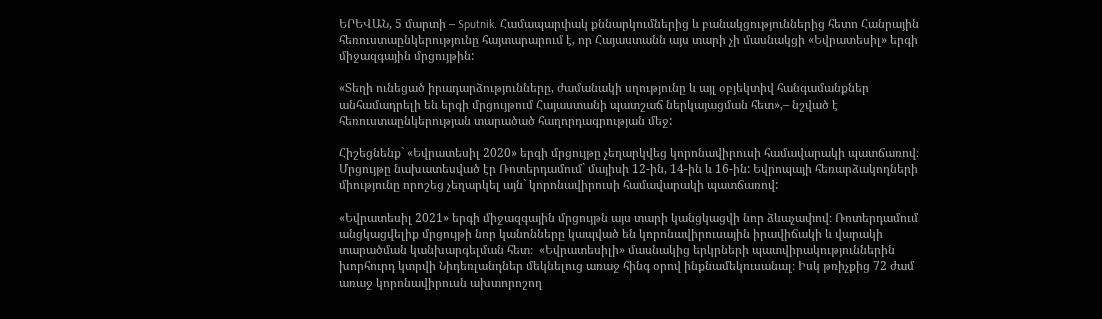ԵՐԵՎԱՆ, 5 մարտի – Sputnik. Համապարփակ քննարկումներից և բանակցություններից հետո Հանրային հեռուստաընկերությունը հայտարարում է, որ Հայաստանն այս տարի չի մասնակցի «Եվրատեսիլ» երգի միջազգային մրցույթին:

«Տեղի ունեցած իրադարձությունները, ժամանակի սղությունը և այլ օբյեկտիվ հանգամանքներ անհամադրելի են երգի մրցույթում Հայաստանի պատշաճ ներկայացման հետ»,– նշված է հեռուստաընկերության տարածած հաղորդագրության մեջ:

Հիշեցնենք` «Եվրատեսիլ 2020» երգի մրցույթը չեղարկվեց կորոնավիրուսի համավարակի պատճառով։ Մրցույթը նախատեսված էր Ռոտերդամում` մայիսի 12-ին, 14-ին և 16-ին: Եվրոպայի հեռարձակողների միությունը որոշեց չեղարկել այն` կորոնավիրուսի համավարակի պատճառով:

«Եվրատեսիլ 2021» երգի միջազգային մրցույթն այս տարի կանցկացվի նոր ձևաչափով։ Ռոտերդամում անցկացվելիք մրցույթի նոր կանոնները կապված են կորոնավիրուսային իրավիճակի և վարակի տարածման կանխարգելման հետ։  «Եվրատեսիլի» մասնակից երկրների պատվիրակություններին խորհուրդ կտրվի Նիդեռլանդներ մեկնելուց առաջ հինգ օրով ինքնամեկուսանալ։ Իսկ թռիչքից 72 ժամ առաջ կորոնավիրուսն ախտորոշող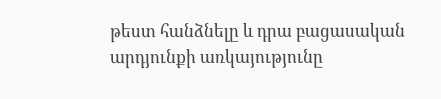թեստ հանձնելը և դրա բացասական արդյունքի առկայությունը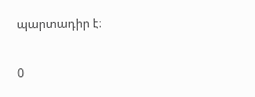պարտադիր է։

0